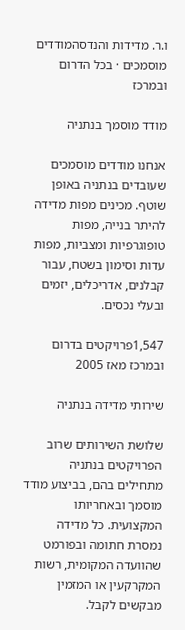ו.ר. מדידות והנדסהמודדים מוסמכים · בכל הדרום ובמרכז

מודד מוסמך בנתניה

אנחנו מודדים מוסמכים שעובדים בנתניה באופן שוטף. מכינים מפות מדידה להיתר בנייה, מפות טופוגרפיות ומצביות, מפות עדות וסימון בשטח, עבור קבלנים, אדריכלים, יזמים ובעלי נכסים.

1,547פרויקטים בדרום ובמרכז מאז 2005

שירותי מדידה בנתניה

שלושת השירותים שרוב הפרויקטים בנתניה מתחילים בהם, בביצוע מודד מוסמך ובאחריותו המקצועית. כל מדידה נמסרת חתומה ובפורמט שהוועדה המקומית, רשות המקרקעין או המזמין מבקשים לקבל.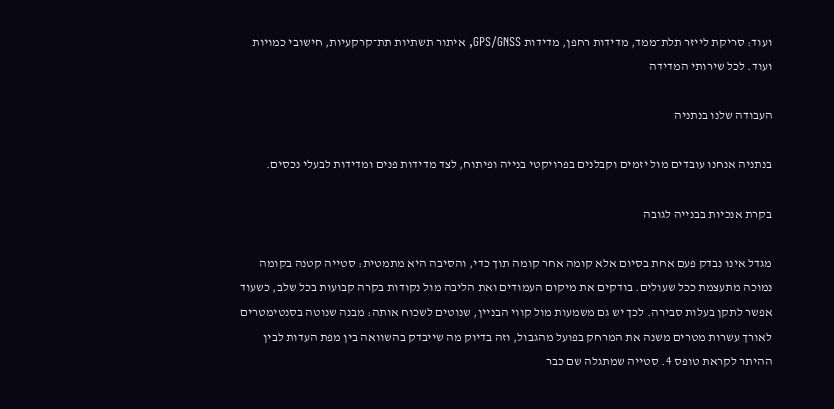ועוד: סריקת לייזר תלת־ממד, מדידות רחפן, מדידות GPS/GNSS, איתור תשתיות תת־קרקעיות, חישובי כמויות ועוד. לכל שירותי המדידה

העבודה שלנו בנתניה

בנתניה אנחנו עובדים מול יזמים וקבלנים בפרויקטי בנייה ופיתוח, לצד מדידות פנים ומדידות לבעלי נכסים.

בקרת אנכיות בבנייה לגובה

מגדל אינו נבדק פעם אחת בסיום אלא קומה אחר קומה תוך כדי, והסיבה היא מתמטית: סטייה קטנה בקומה נמוכה מתעצמת ככל שעולים. בודקים את מיקום העמודים ואת הליבה מול נקודות בקרה קבועות בכל שלב, כשעוד אפשר לתקן בעלות סבירה. לכך יש גם משמעות מול קווי הבניין, שנוטים לשכוח אותה: מבנה שנוטה בסנטימטרים לאורך עשרות מטרים משנה את המרחק בפועל מהגבול, וזה בדיוק מה שייבדק בהשוואה בין מפת העדות לבין ההיתר לקראת טופס 4. סטייה שמתגלה שם כבר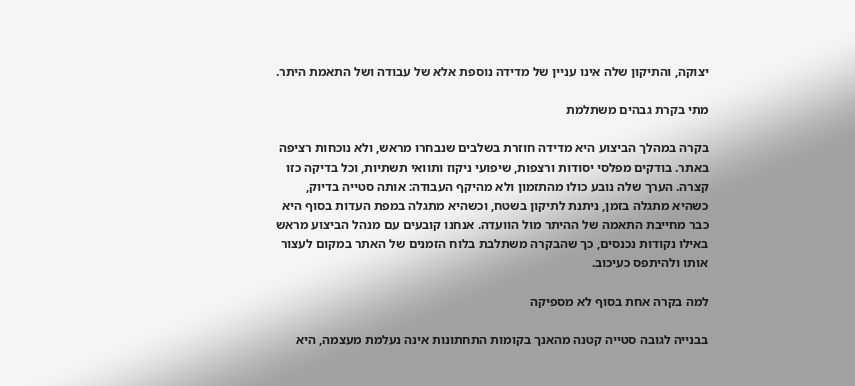יצוקה, והתיקון שלה אינו עניין של מדידה נוספת אלא של עבודה ושל התאמת היתר.

מתי בקרת גבהים משתלמת

בקרה במהלך הביצוע היא מדידה חוזרת בשלבים שנבחרו מראש, ולא נוכחות רציפה באתר. בודקים מפלסי יסודות ורצפות, שיפועי ניקוז ותוואי תשתיות, וכל בדיקה כזו קצרה. הערך שלה נובע כולו מהתזמון ולא מהיקף העבודה: אותה סטייה בדיוק, כשהיא מתגלה בזמן, ניתנת לתיקון בשטח, וכשהיא מתגלה במפת העדות בסוף היא כבר מחייבת התאמה של ההיתר מול הוועדה. אנחנו קובעים עם מנהל הביצוע מראש באילו נקודות נכנסים, כך שהבקרה משתלבת בלוח הזמנים של האתר במקום לעצור אותו ולהיתפס כעיכוב.

למה בקרה אחת בסוף לא מספיקה

בבנייה לגובה סטייה קטנה מהאנך בקומות התחתונות אינה נעלמת מעצמה, היא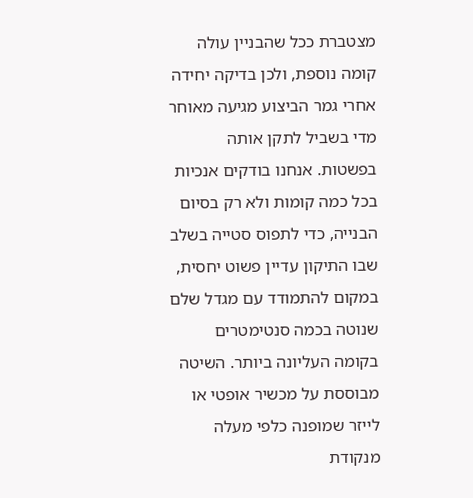מצטברת ככל שהבניין עולה קומה נוספת, ולכן בדיקה יחידה אחרי גמר הביצוע מגיעה מאוחר מדי בשביל לתקן אותה בפשטות. אנחנו בודקים אנכיות בכל כמה קומות ולא רק בסיום הבנייה, כדי לתפוס סטייה בשלב שבו התיקון עדיין פשוט יחסית, במקום להתמודד עם מגדל שלם שנוטה בכמה סנטימטרים בקומה העליונה ביותר. השיטה מבוססת על מכשיר אופטי או לייזר שמופנה כלפי מעלה מנקודת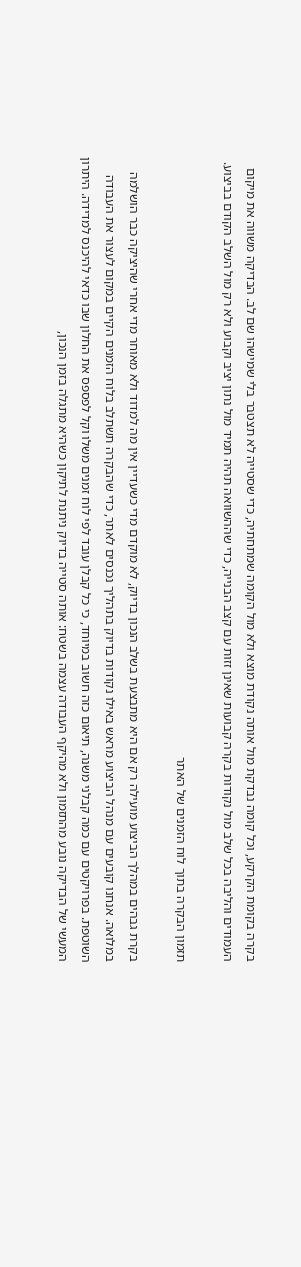בקרה בקומת הקרקע, וכל קומה נבדקת מול אותה נקודת מוצא ולא מול הקומה שמתחתיה, כדי שסטייה לא תצטבר בלי שמישהו שם לב. הבדיקה משווה את מיקום העמודים והליבה בכל שלב מול נקודות בקרה קבועות שאינן זזות עם קצב הבנייה, כדי שההשוואה תהיה תמיד מול נתון יציב וקבוע ולא רק מול השלב הקודם בביצוע.

תזמון הבקרה בתוך לוח הזמנים של האתר

בקרת גבהים במהלך הביצוע מועילה רק אם היא מתבצעת בשלב הנכון בדיוק, לא מוקדם מדי כשעדיין אין מה למדוד ולא מאוחר מדי אחרי שהיציקה כבר הושלמה במלואה. אנחנו קובעים עם מנהל הביצוע מראש באילו נקודות בדיוק בתהליך נכנסים לאתר, כדי שהבקרה תשתלב בלוח הזמנים הקיים במקום לעצור את העבודה השוטפת. בפרויקטים עם כמה קבלני משנה, תיאום כזה חשוב במיוחד, כי כל קבלן עובד לפי לוח זמנים משלו וקל לפספס את החלון שבו כדאי להיכנס למדידה. היתרון המעשי של הבדיקה נובע מהתזמון ולא מהיקף העבודה עצמה בשטח: אותה סטייה בדיוק ניתנת לתיקון כשהיא מתגלה בזמן הנכון,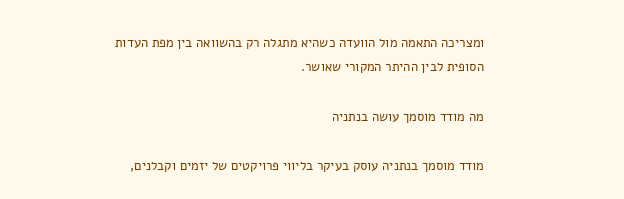ומצריכה התאמה מול הוועדה כשהיא מתגלה רק בהשוואה בין מפת העדות הסופית לבין ההיתר המקורי שאושר.

מה מודד מוסמך עושה בנתניה

מודד מוסמך בנתניה עוסק בעיקר בליווי פרויקטים של יזמים וקבלנים,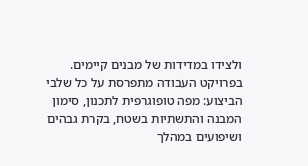ולצידו במדידות של מבנים קיימים. בפרויקט העבודה מתפרסת על כל שלבי הביצוע: מפה טופוגרפית לתכנון, סימון המבנה והתשתיות בשטח, בקרת גבהים ושיפועים במהלך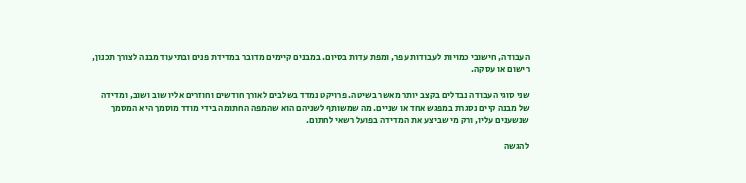העבודה, חישובי כמויות לעבודות עפר, ומפת עדות בסיום. במבנים קיימים מדובר במדידת פנים ובתיעוד מבנה לצורך תכנון, רישום או עסקה.

שני סוגי העבודה נבדלים בקצב יותר מאשר בשיטה. פרויקט נמדד בשלבים לאורך חודשים וחוזרים אליו שוב ושוב, ומדידה של מבנה קיים נסגרת במפגש אחד או שניים. מה שמשותף לשניהם הוא שהמפה החתומה בידי מודד מוסמך היא המסמך שנשענים עליו, ורק מי שביצע את המדידה בפועל רשאי לחתום.

להגשה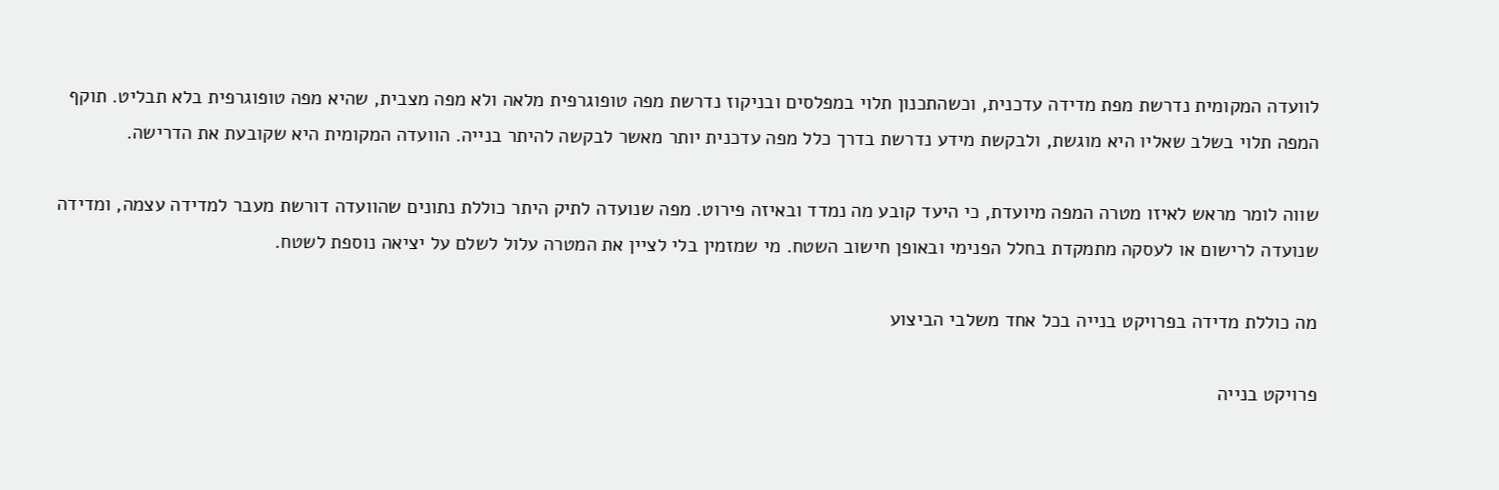לוועדה המקומית נדרשת מפת מדידה עדכנית, וכשהתכנון תלוי במפלסים ובניקוז נדרשת מפה טופוגרפית מלאה ולא מפה מצבית, שהיא מפה טופוגרפית בלא תבליט. תוקף המפה תלוי בשלב שאליו היא מוגשת, ולבקשת מידע נדרשת בדרך כלל מפה עדכנית יותר מאשר לבקשה להיתר בנייה. הוועדה המקומית היא שקובעת את הדרישה.

שווה לומר מראש לאיזו מטרה המפה מיועדת, כי היעד קובע מה נמדד ובאיזה פירוט. מפה שנועדה לתיק היתר כוללת נתונים שהוועדה דורשת מעבר למדידה עצמה, ומדידה שנועדה לרישום או לעסקה מתמקדת בחלל הפנימי ובאופן חישוב השטח. מי שמזמין בלי לציין את המטרה עלול לשלם על יציאה נוספת לשטח.

מה כוללת מדידה בפרויקט בנייה בכל אחד משלבי הביצוע

פרויקט בנייה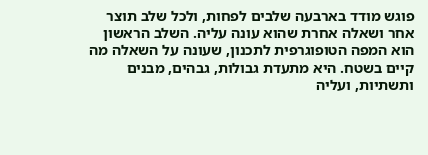פוגש מודד בארבעה שלבים לפחות, ולכל שלב תוצר אחר ושאלה אחרת שהוא עונה עליה. השלב הראשון הוא המפה הטופוגרפית לתכנון, שעונה על השאלה מה קיים בשטח. היא מתעדת גבולות, גבהים, מבנים ותשתיות, ועליה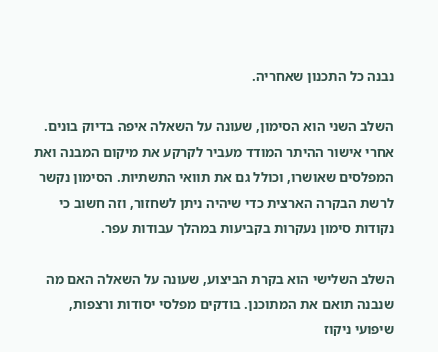נבנה כל התכנון שאחריה.

השלב השני הוא הסימון, שעונה על השאלה איפה בדיוק בונים. אחרי אישור ההיתר המודד מעביר לקרקע את מיקום המבנה ואת המפלסים שאושרו, וכולל גם את תוואי התשתיות. הסימון נקשר לרשת הבקרה הארצית כדי שיהיה ניתן לשחזור, וזה חשוב כי נקודות סימון נעקרות בקביעות במהלך עבודות עפר.

השלב השלישי הוא בקרת הביצוע, שעונה על השאלה האם מה שנבנה תואם את המתוכנן. בודקים מפלסי יסודות ורצפות, שיפועי ניקוז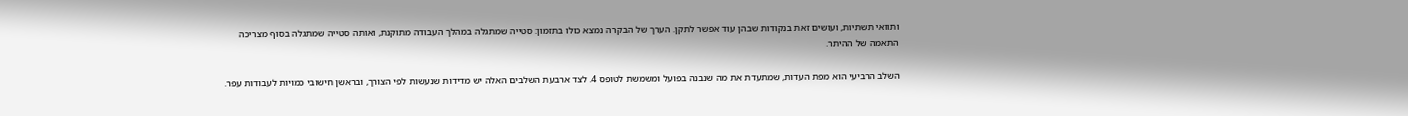ותוואי תשתיות, ועושים זאת בנקודות שבהן עוד אפשר לתקן. הערך של הבקרה נמצא כולו בתזמון: סטייה שמתגלה במהלך העבודה מתוקנת, ואותה סטייה שמתגלה בסוף מצריכה התאמה של ההיתר.

השלב הרביעי הוא מפת העדות, שמתעדת את מה שנבנה בפועל ומשמשת לטופס 4. לצד ארבעת השלבים האלה יש מדידות שנעשות לפי הצורך, ובראשן חישובי כמויות לעבודות עפר.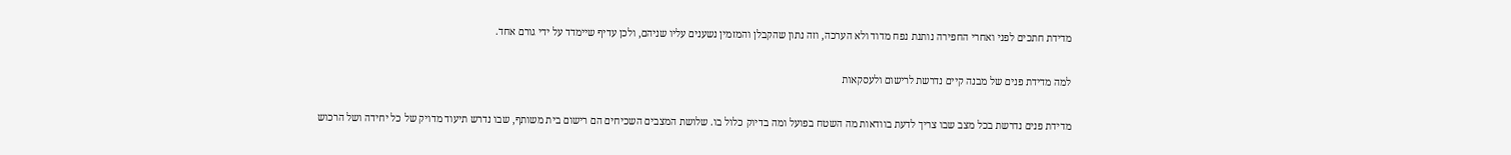מדידת חתכים לפני ואחרי החפירה נותנת נפח מדוד ולא הערכה, וזה נתון שהקבלן והמזמין נשענים עליו שניהם, ולכן עדיף שיימדד על ידי גורם אחד.

למה מדידת פנים של מבנה קיים נדרשת לרישום ולעסקאות

מדידת פנים נדרשת בכל מצב שבו צריך לדעת בוודאות מה השטח בפועל ומה בדיוק כלול בו. שלושת המצבים השכיחים הם רישום בית משותף, שבו נדרש תיעוד מדויק של כל יחידה ושל הרכוש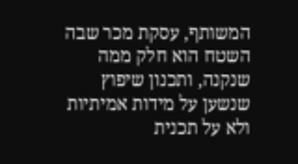המשותף, עסקת מכר שבה השטח הוא חלק ממה שנקנה, ותכנון שיפוץ שנשען על מידות אמיתיות ולא על תכנית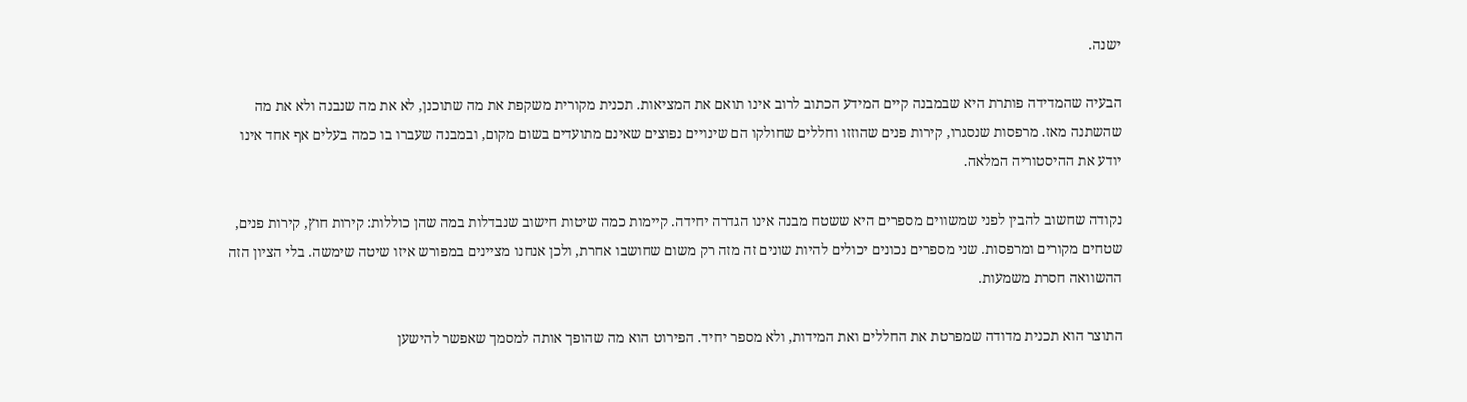ישנה.

הבעיה שהמדידה פותרת היא שבמבנה קיים המידע הכתוב לרוב אינו תואם את המציאות. תכנית מקורית משקפת את מה שתוכנן, לא את מה שנבנה ולא את מה שהשתנה מאז. מרפסות שנסגרו, קירות פנים שהוזזו וחללים שחולקו הם שינויים נפוצים שאינם מתועדים בשום מקום, ובמבנה שעברו בו כמה בעלים אף אחד אינו יודע את ההיסטוריה המלאה.

נקודה שחשוב להבין לפני שמשווים מספרים היא ששטח מבנה אינו הגדרה יחידה. קיימות כמה שיטות חישוב שנבדלות במה שהן כוללות: קירות חוץ, קירות פנים, שטחים מקורים ומרפסות. שני מספרים נכונים יכולים להיות שונים זה מזה רק משום שחושבו אחרת, ולכן אנחנו מציינים במפורש איזו שיטה שימשה. בלי הציון הזה ההשוואה חסרת משמעות.

התוצר הוא תכנית מדודה שמפרטת את החללים ואת המידות, ולא מספר יחיד. הפירוט הוא מה שהופך אותה למסמך שאפשר להישען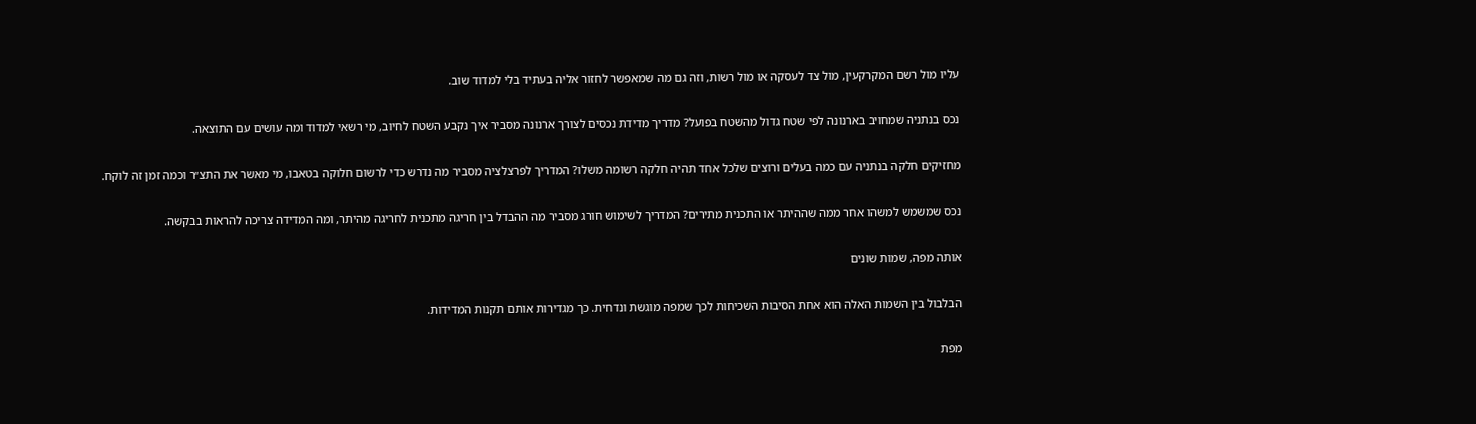עליו מול רשם המקרקעין, מול צד לעסקה או מול רשות, וזה גם מה שמאפשר לחזור אליה בעתיד בלי למדוד שוב.

נכס בנתניה שמחויב בארנונה לפי שטח גדול מהשטח בפועל? מדריך מדידת נכסים לצורך ארנונה מסביר איך נקבע השטח לחיוב, מי רשאי למדוד ומה עושים עם התוצאה.

מחזיקים חלקה בנתניה עם כמה בעלים ורוצים שלכל אחד תהיה חלקה רשומה משלו? המדריך לפרצלציה מסביר מה נדרש כדי לרשום חלוקה בטאבו, מי מאשר את התצ״ר וכמה זמן זה לוקח.

נכס שמשמש למשהו אחר ממה שההיתר או התכנית מתירים? המדריך לשימוש חורג מסביר מה ההבדל בין חריגה מתכנית לחריגה מהיתר, ומה המדידה צריכה להראות בבקשה.

אותה מפה, שמות שונים

הבלבול בין השמות האלה הוא אחת הסיבות השכיחות לכך שמפה מוגשת ונדחית. כך מגדירות אותם תקנות המדידות.

מפת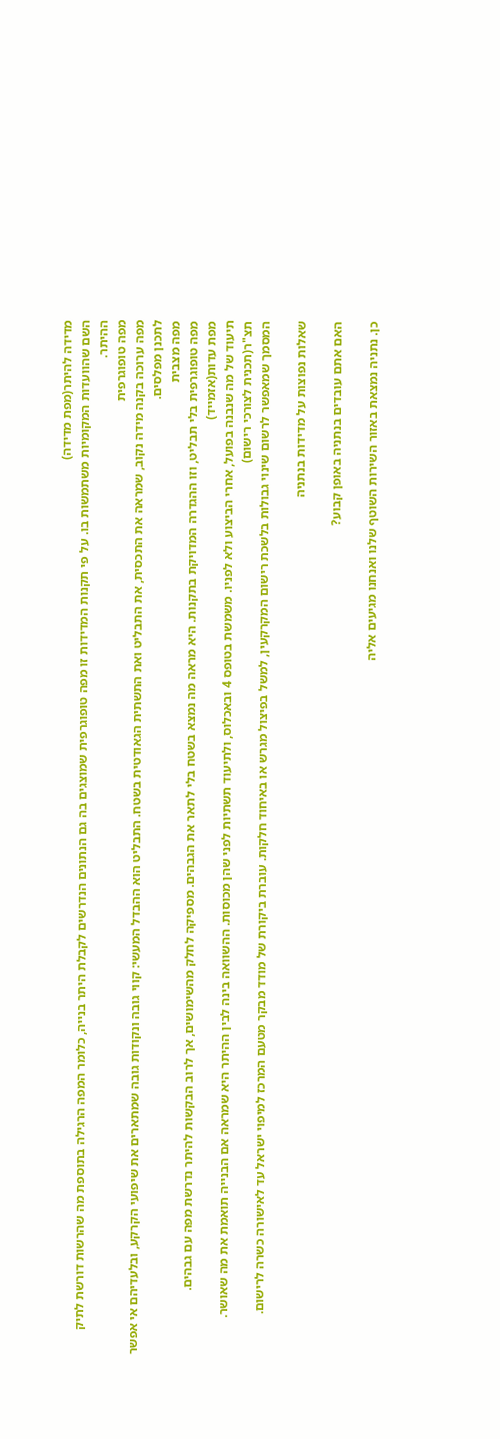מדידה להיתר(מפת מדידה)
השם שהוועדות המקומיות משתמשות בו. על פי תקנות המדידות זו מפה טופוגרפית שמוצגים בה גם הנתונים הנדרשים לקבלת היתר בנייה, כלומר המפה הרגילה בתוספת מה שהרשות דורשת לתיק ההיתר.
מפה טופוגרפית
מפה ערוכה בקנה מידה נקוב, שמראה את התכסית, את התבליט ואת התשתית הגאודטית בשטח. התבליט הוא ההבדל המעשי: קווי גובה ונקודות גובה שמתארים את שיפועי הקרקע, ובלעדיהם אי אפשר לתכנן מפלסים.
מפה מצבית
מפה טופוגרפית בלי תבליט, וזו ההגדרה המדויקת בתקנות. היא מראה מה נמצא בשטח בלי לתאר את הגבהים. מספיקה לחלק מהשימושים, אך לרוב הבקשות להיתר נדרשת מפה עם גבהים.
מפת עדות(אזמייד)
תיעוד של מה שנבנה בפועל, אחרי הביצוע ולא לפניו. משמשת בטופס 4 ובאכלוס, ולתיעוד תשתיות לפני שהן מכוסות. ההשוואה בינה לבין ההיתר היא שמראה אם הבנייה תואמת את מה שאושר.
תצ"ר(תכנית לצורכי רישום)
המסמך שמאפשר לרשום שינוי גבולות בלשכת רישום המקרקעין, למשל בפיצול מגרש או באיחוד חלקות. עוברת ביקורת של מודד מבקר מטעם המרכז למיפוי ישראל עד לאישורה כשרה לרישום.

שאלות נפוצות על מדידות בנתניה

האם אתם עובדים בנתניה באופן קבוע?

כן. נתניה נמצאת באזור השירות השוטף שלנו ואנחנו מגיעים אליה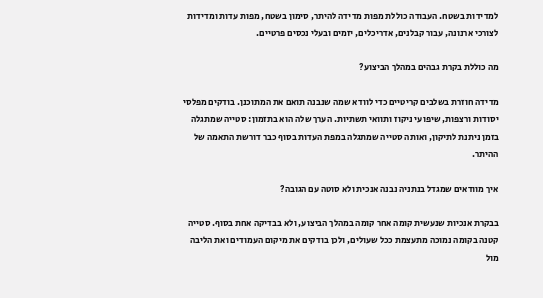למדידות בשטח. העבודה כוללת מפות מדידה להיתר, סימון בשטח, מפות עדות ומדידות לצורכי ארנונה, עבור קבלנים, אדריכלים, יזמים ובעלי נכסים פרטיים.

מה כוללת בקרת גבהים במהלך הביצוע?

מדידה חוזרת בשלבים קריטיים כדי לוודא שמה שנבנה תואם את המתוכנן. בודקים מפלסי יסודות ורצפות, שיפועי ניקוז ותוואי תשתיות. הערך שלה הוא בתזמון: סטייה שמתגלה בזמן ניתנת לתיקון, ואותה סטייה שמתגלה במפת העדות בסוף כבר דורשת התאמה של ההיתר.

איך מוודאים שמגדל בנתניה נבנה אנכית ולא סוטה עם הגובה?

בבקרת אנכיות שנעשית קומה אחר קומה במהלך הביצוע, ולא בבדיקה אחת בסוף. סטייה קטנה בקומה נמוכה מתעצמת ככל שעולים, ולכן בודקים את מיקום העמודים ואת הליבה מול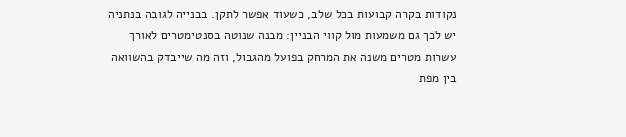נקודות בקרה קבועות בכל שלב, כשעוד אפשר לתקן. בבנייה לגובה בנתניה יש לכך גם משמעות מול קווי הבניין: מבנה שנוטה בסנטימטרים לאורך עשרות מטרים משנה את המרחק בפועל מהגבול, וזה מה שייבדק בהשוואה בין מפת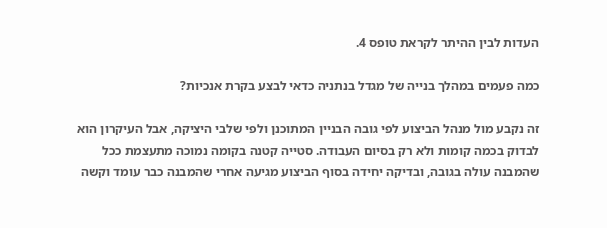העדות לבין ההיתר לקראת טופס 4.

כמה פעמים במהלך בנייה של מגדל בנתניה כדאי לבצע בקרת אנכיות?

זה נקבע מול מנהל הביצוע לפי גובה הבניין המתוכנן ולפי שלבי היציקה, אבל העיקרון הוא לבדוק בכמה קומות ולא רק בסיום העבודה. סטייה קטנה בקומה נמוכה מתעצמת ככל שהמבנה עולה בגובה, ובדיקה יחידה בסוף הביצוע מגיעה אחרי שהמבנה כבר עומד וקשה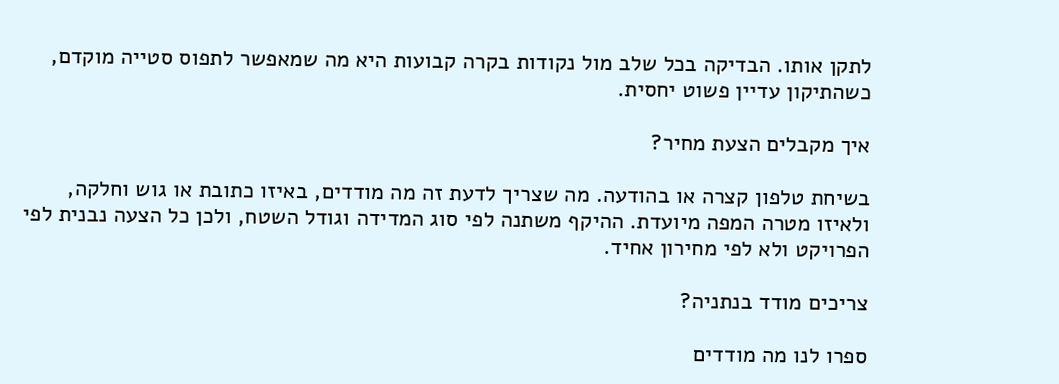לתקן אותו. הבדיקה בכל שלב מול נקודות בקרה קבועות היא מה שמאפשר לתפוס סטייה מוקדם, כשהתיקון עדיין פשוט יחסית.

איך מקבלים הצעת מחיר?

בשיחת טלפון קצרה או בהודעה. מה שצריך לדעת זה מה מודדים, באיזו כתובת או גוש וחלקה, ולאיזו מטרה המפה מיועדת. ההיקף משתנה לפי סוג המדידה וגודל השטח, ולכן כל הצעה נבנית לפי הפרויקט ולא לפי מחירון אחיד.

צריכים מודד בנתניה?

ספרו לנו מה מודדים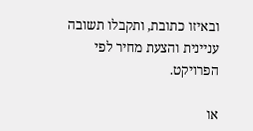ובאיזו כתובת, ותקבלו תשובה עניינית והצעת מחיר לפי הפרויקט.

או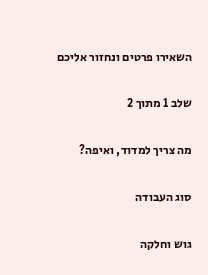השאירו פרטים ונחזור אליכם

שלב 1 מתוך 2

מה צריך למדוד, ואיפה?

סוג העבודה

גוש וחלקה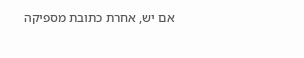אם יש, אחרת כתובת מספיקה